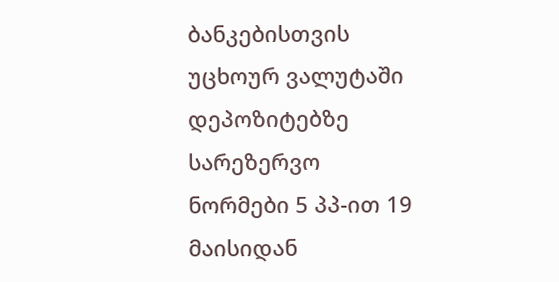ბანკებისთვის უცხოურ ვალუტაში დეპოზიტებზე სარეზერვო ნორმები 5 პპ-ით 19 მაისიდან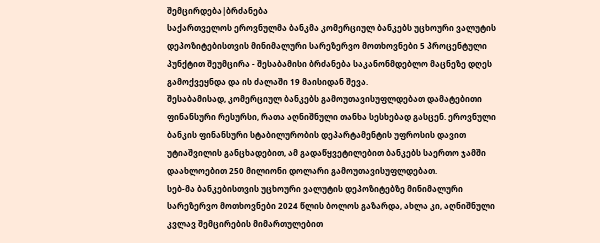შემცირდება|ბრძანება
საქართველოს ეროვნულმა ბანკმა კომერციულ ბანკებს უცხოური ვალუტის დეპოზიტებისთვის მინიმალური სარეზერვო მოთხოვნები 5 პროცენტული პუნქტით შეუმცირა - შესაბამისი ბრძანება საკანონმდებლო მაცნეზე დღეს გამოქვეყნდა და ის ძალაში 19 მაისიდან შევა.
შესაბამისად, კომერციულ ბანკებს გამოუთავისუფლდებათ დამატებითი ფინანსური რესურსი, რათა აღნიშნული თანხა სესხებად გასცენ. ეროვნული ბანკის ფინანსური სტაბილურობის დეპარტამენტის უფროსის დავით უტიაშვილის განცხადებით, ამ გადაწყვეტილებით ბანკებს საერთო ჯამში დაახლოებით 250 მილიონი დოლარი გამოუთავისუფლდებათ.
სებ-მა ბანკებისთვის უცხოური ვალუტის დეპოზიტებზე მინიმალური სარეზერვო მოთხოვნები 2024 წლის ბოლოს გაზარდა, ახლა კი, აღნიშნული კვლავ შემცირების მიმართულებით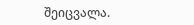შეიცვალა.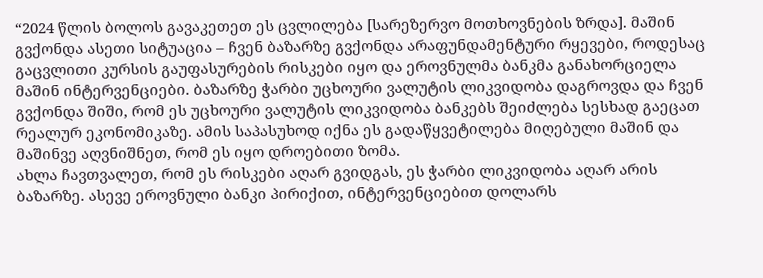“2024 წლის ბოლოს გავაკეთეთ ეს ცვლილება [სარეზერვო მოთხოვნების ზრდა]. მაშინ გვქონდა ასეთი სიტუაცია – ჩვენ ბაზარზე გვქონდა არაფუნდამენტური რყევები, როდესაც გაცვლითი კურსის გაუფასურების რისკები იყო და ეროვნულმა ბანკმა განახორციელა მაშინ ინტერვენციები. ბაზარზე ჭარბი უცხოური ვალუტის ლიკვიდობა დაგროვდა და ჩვენ გვქონდა შიში, რომ ეს უცხოური ვალუტის ლიკვიდობა ბანკებს შეიძლება სესხად გაეცათ რეალურ ეკონომიკაზე. ამის საპასუხოდ იქნა ეს გადაწყვეტილება მიღებული მაშინ და მაშინვე აღვნიშნეთ, რომ ეს იყო დროებითი ზომა.
ახლა ჩავთვალეთ, რომ ეს რისკები აღარ გვიდგას, ეს ჭარბი ლიკვიდობა აღარ არის ბაზარზე. ასევე ეროვნული ბანკი პირიქით, ინტერვენციებით დოლარს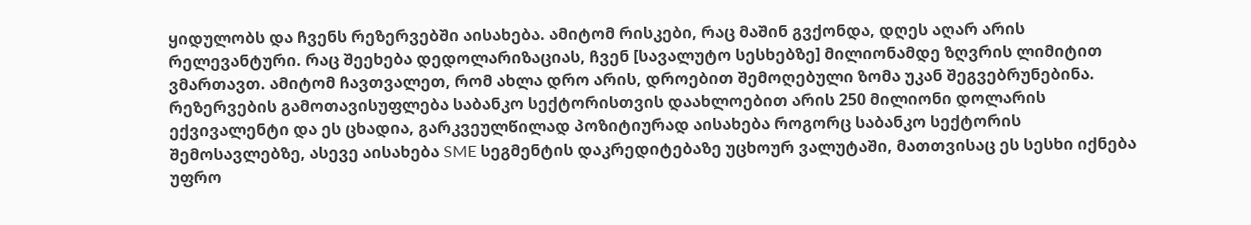ყიდულობს და ჩვენს რეზერვებში აისახება. ამიტომ რისკები, რაც მაშინ გვქონდა, დღეს აღარ არის რელევანტური. რაც შეეხება დედოლარიზაციას, ჩვენ [სავალუტო სესხებზე] მილიონამდე ზღვრის ლიმიტით ვმართავთ. ამიტომ ჩავთვალეთ, რომ ახლა დრო არის, დროებით შემოღებული ზომა უკან შეგვებრუნებინა. რეზერვების გამოთავისუფლება საბანკო სექტორისთვის დაახლოებით არის 250 მილიონი დოლარის ექვივალენტი და ეს ცხადია, გარკვეულწილად პოზიტიურად აისახება როგორც საბანკო სექტორის შემოსავლებზე, ასევე აისახება SME სეგმენტის დაკრედიტებაზე უცხოურ ვალუტაში, მათთვისაც ეს სესხი იქნება უფრო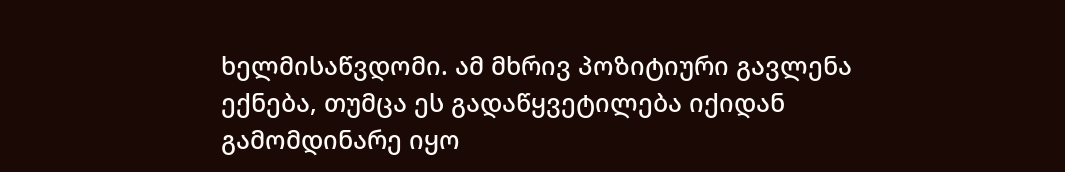ხელმისაწვდომი. ამ მხრივ პოზიტიური გავლენა ექნება, თუმცა ეს გადაწყვეტილება იქიდან გამომდინარე იყო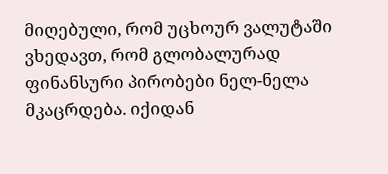მიღებული, რომ უცხოურ ვალუტაში ვხედავთ, რომ გლობალურად ფინანსური პირობები ნელ-ნელა მკაცრდება. იქიდან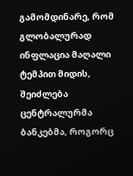გამომდინარე, რომ გლობალურად ინფლაცია მაღალი ტემპით მიდის, შეიძლება ცენტრალურმა ბანკებმა, როგორც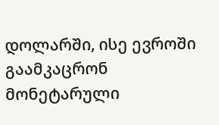დოლარში, ისე ევროში გაამკაცრონ მონეტარული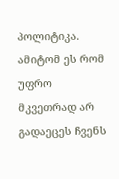პოლიტიკა. ამიტომ ეს რომ უფრო მკვეთრად არ გადაეცეს ჩვენს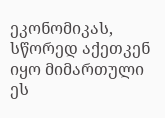ეკონომიკას, სწორედ აქეთკენ იყო მიმართული ეს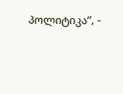პოლიტიკა”, -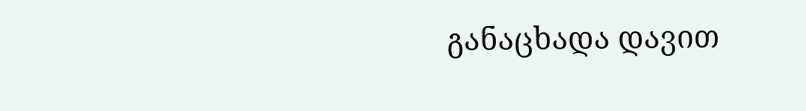განაცხადა დავით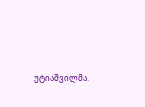უტიაშვილმა.